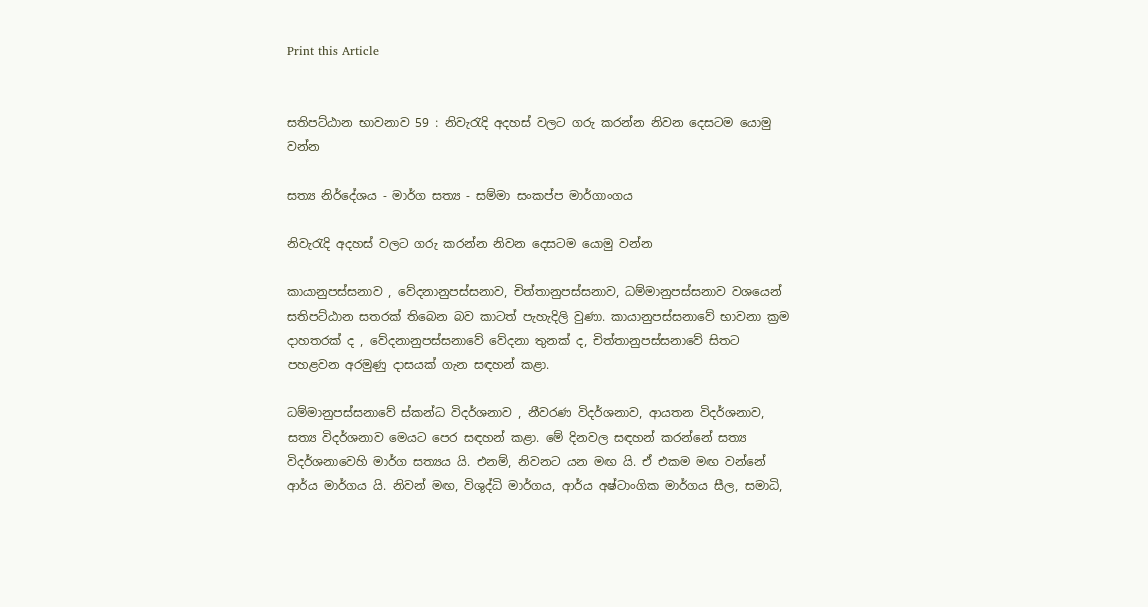Print this Article


සතිපට්ඨාන භාවනාව 59 : නිවැරැදි අදහස් වලට ගරු කරන්න නිවන දෙසටම යොමු වන්න

සත්‍ය නිර්දේශය - මාර්ග සත්‍ය - සම්මා සංකප්ප මාර්ගාංගය

නිවැරැදි අදහස් වලට ගරු කරන්න නිවන දෙසටම යොමු වන්න

කායානුපස්සනාව , වේදනානුපස්සනාව, චිත්තානුපස්සනාව, ධම්මානුපස්සනාව වශයෙන් සතිපට්ඨාන සතරක් තිබෙන බව කාටත් පැහැදිලි වුණා. කායානුපස්සනාවේ භාවනා ක්‍රම දාහතරක් ද , වේදනානුපස්සනාවේ වේදනා තුනක් ද, චිත්තානුපස්සනාවේ සිතට පහළවන අරමුණු දාසයක් ගැන සඳහන් කළා.

ධම්මානුපස්සනාවේ ස්කන්ධ විදර්ශනාව , නීවරණ විදර්ශනාව, ආයතන විදර්ශනාව, සත්‍ය විදර්ශනාව මෙයට පෙර සඳහන් කළා. මේ දිනවල සඳහන් කරන්නේ සත්‍ය විදර්ශනාවෙහි මාර්ග සත්‍යය යි. එනම්, නිවනට යන මඟ යි. ඒ එකම මඟ වන්නේ ආර්ය මාර්ගය යි. නිවන් මඟ, විශුද්ධි මාර්ගය, ආර්ය අෂ්ටාංගික මාර්ගය සීල, සමාධි,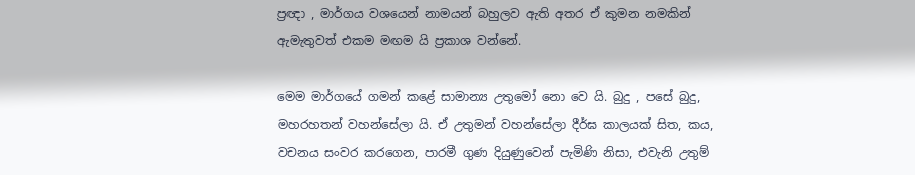ප්‍රඥා , මාර්ගය වශයෙන් නාමයන් බහුලව ඇති අතර ඒ කුමන නමකින් ඇමැතුවත් එකම මඟම යි ප්‍රකාශ වන්නේ.

මෙම මාර්ගයේ ගමන් කළේ සාමාන්‍ය උතුමෝ නො වෙ යි. බුදු , පසේ බුදු, මහරහතන් වහන්සේලා යි. ඒ උතුමන් වහන්සේලා දීර්ඝ කාලයක් සිත, කය, වචනය සංවර කරගෙන, පාරමී ගුණ දියුණුවෙන් පැමිණි නිසා, එවැනි උතුම්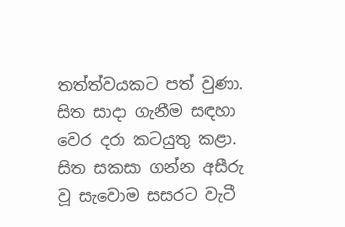තත්ත්වයකට පත් වුණා. සිත සාදා ගැනීම සඳහා වෙර දරා කටයුතු කළා. සිත සකසා ගන්න අසීරු වූ සැවොම සසරට වැටී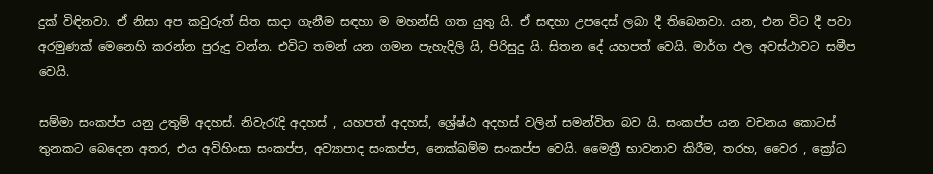දුක් විඳිනවා. ඒ නිසා අප කවුරුත් සිත සාදා ගැනීම සඳහා ම මහන්සි ගත යුතු යි. ඒ සඳහා උපදෙස් ලබා දී තිබෙනවා. යන, එන විට දී පවා අරමුණක් මෙනෙහි කරන්න පුරුදු වන්න. එවිට තමන් යන ගමන පැහැදිලි යි, පිරිසුදු යි. සිතන දේ යහපත් වෙයි. මාර්ග ඵල අවස්ථාවට සමීප වෙයි.

සම්මා සංකප්ප යනු උතුම් අදහස්. නිවැරැදි අදහස් , යහපත් අදහස්, ශ්‍රේෂ්ඨ අදහස් වලින් සමන්විත බව යි. සංකප්ප යන වචනය කොටස් තුනකට බෙදෙන අතර, එය අවිහිංසා සංකප්ප, අව්‍යාපාද සංකප්ප, නෙක්ඛම්ම සංකප්ප වෙයි. මෛත්‍රී භාවනාව කිරීම, තරහ, වෛර , ක්‍රෝධ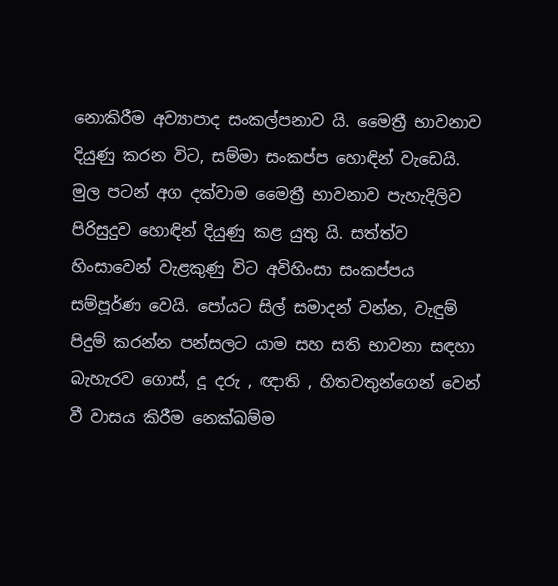නොකිරීම අව්‍යාපාද සංකල්පනාව යි. මෛත්‍රී භාවනාව දියුණු කරන විට, සම්මා සංකප්ප හොඳින් වැඩෙයි. මුල පටන් අග දක්වාම මෛත්‍රී භාවනාව පැහැදිලිව පිරිසුදුව හොඳින් දියුණු කළ යුතු යි. සත්ත්ව හිංසාවෙන් වැළකුණු විට අවිහිංසා සංකප්පය සම්පූර්ණ වෙයි. පෝයට සිල් සමාදන් වන්න, වැඳුම් පිදුම් කරන්න පන්සලට යාම සහ සති භාවනා සඳහා බැහැරව ගොස්, දූ දරු , ඥාති , හිතවතුන්ගෙන් වෙන් වී වාසය කිරීම නෙක්ඛම්ම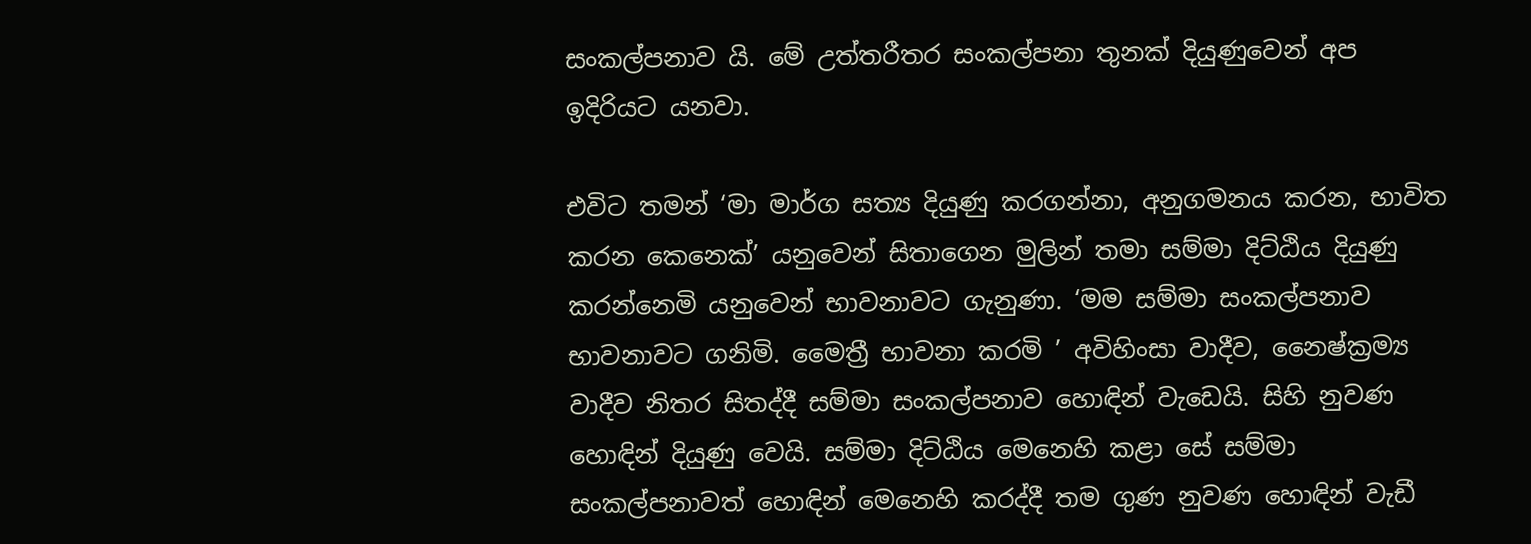සංකල්පනාව යි. මේ උත්තරීතර සංකල්පනා තුනක් දියුණුවෙන් අප ඉදිරියට යනවා.

එවිට තමන් ‘මා මාර්ග සත්‍ය දියුණු කරගන්නා, අනුගමනය කරන, භාවිත කරන කෙනෙක්’ යනුවෙන් සිතාගෙන මුලින් තමා සම්මා දිට්ඨිය දියුණු කරන්නෙමි යනුවෙන් භාවනාවට ගැනුණා. ‘මම සම්මා සංකල්පනාව භාවනාවට ගනිමි. මෛත්‍රී භාවනා කරමි ’ අවිහිංසා වාදීව, නෛෂ්ක්‍රම්‍ය වාදීව නිතර සිතද්දී සම්මා සංකල්පනාව හොඳින් වැඩෙයි. සිහි නුවණ හොඳින් දියුණු වෙයි. සම්මා දිට්ඨිය මෙනෙහි කළා සේ සම්මා සංකල්පනාවත් හොඳින් මෙනෙහි කරද්දී තම ගුණ නුවණ හොඳින් වැඩී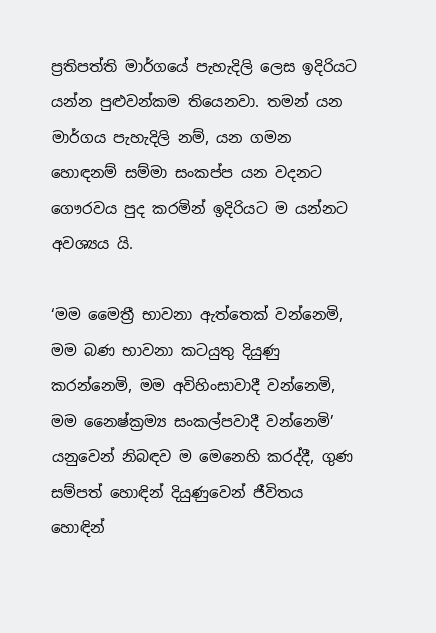ප්‍රතිපත්ති මාර්ගයේ පැහැදිලි ලෙස ඉදිරියට යන්න පුළුවන්කම තියෙනවා. තමන් යන මාර්ගය පැහැදිලි නම්, යන ගමන හොඳනම් සම්මා සංකප්ප යන වදනට ගෞරවය පුද කරමින් ඉදිරියට ම යන්නට අවශ්‍යය යි.

‘මම මෛත්‍රී භාවනා ඇත්තෙක් වන්නෙමි, මම බණ භාවනා කටයුතු දියුණු කරන්නෙමි, මම අවිහිංසාවාදී වන්නෙමි, මම නෛෂ්ක්‍රම්‍ය සංකල්පවාදී වන්නෙමි’ යනුවෙන් නිබඳව ම මෙනෙහි කරද්දී, ගුණ සම්පත් හොඳින් දියුණුවෙන් ජීවිතය හොඳින්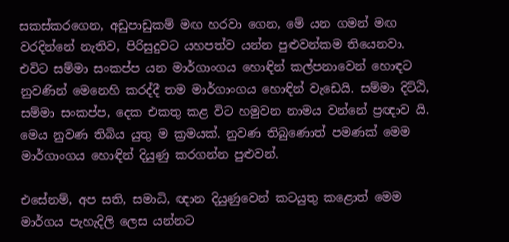සකස්කරගෙන, අඩුපාඩුකම් මඟ හරවා ගෙන, මේ යන ගමන් මඟ වරදින්නේ නැතිව, පිරිසුදුවට යහපත්ව යන්න පුළුවන්කම තියෙනවා. එවිට සම්මා සංකප්ප යන මාර්ගාංගය හොඳින් කල්පනාවෙන් හොඳට නුවණින් මෙනෙහි කරද්දී තම මාර්ගාංගය හොඳින් වැඩෙයි. සම්මා දිට්ඨි, සම්මා සංකප්ප, දෙක එකතු කළ විට හමුවන නාමය වන්නේ ප්‍රඥාව යි. මෙය නුවණ තිබිය යුතු ම ක්‍රමයක්. නුවණ තිබුණොත් පමණක් මෙම මාර්ගාංගය හොඳින් දියුණු කරගන්න පුළුවන්.

එසේනම්, අප සති, සමාධි, ඥාන දියුණුවෙන් කටයුතු කළොත් මෙම මාර්ගය පැහැදිලි ලෙස යන්නට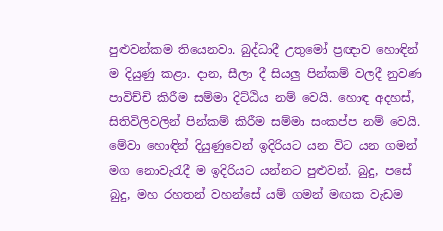පුළුවන්කම තියෙනවා. බුද්ධාදී උතුමෝ ප්‍රඥාව හොඳින් ම දියුණු කළා. දාන, සීලා දී සියලු පින්කම් වලදී නුවණ පාවිච්චි කිරීම සම්මා දිට්ඨිය නම් වෙයි. හොඳ අදහස්, සිතිවිලිවලින් පින්කම් කිරීම සම්මා සංකප්ප නම් වෙයි. මේවා හොඳින් දියුණුවෙන් ඉදිරියට යන විට යන ගමන් මග නොවැරැදී ම ඉදිරියට යන්නට පුළුවන්. බුදු, පසේ බුදු, මහ රහතන් වහන්සේ යම් ගමන් මඟක වැඩම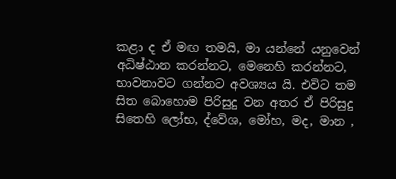කළා ද ඒ මඟ තමයි, මා යන්නේ යනුවෙන් අධිෂ්ඨාන කරන්නට, මෙනෙහි කරන්නට, භාවනාවට ගන්නට අවශ්‍යය යි. එවිට තම සිත බොහොම පිරිසුදු වන අතර ඒ පිරිසුදු සිතෙහි ලෝභ, ද්වේශ, මෝහ, මද, මාන ,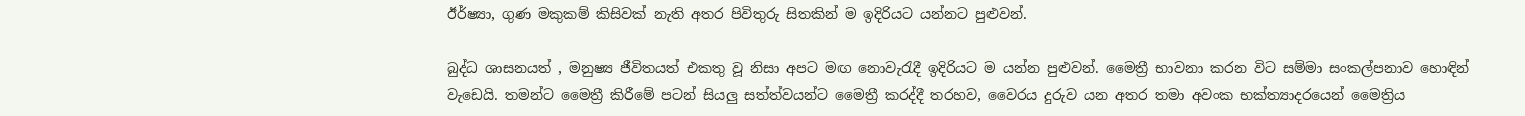ඊර්ෂ්‍යා, ගුණ මකුකම් කිසිවක් නැති අතර පිවිතුරු සිතකින් ම ඉදිරියට යන්නට පුළුවන්.

බුද්ධ ශාසනයත් , මනුෂ්‍ය ජීවිතයත් එකතු වූ නිසා අපට මඟ නොවැරැදී ඉදිරියට ම යන්න පුළුවන්. මෛත්‍රී භාවනා කරන විට සම්මා සංකල්පනාව හොඳින් වැඩෙයි. තමන්ට මෛත්‍රී කිරීමේ පටන් සියලු සත්ත්වයන්ට මෛත්‍රී කරද්දී තරහව, වෛරය දුරුව යන අතර තමා අවංක භක්ත්‍යාදරයෙන් මෛත්‍රිය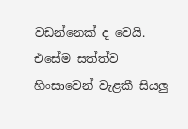වඩන්නෙක් ද වෙයි. එසේම සත්ත්ව හිංසාවෙන් වැළකී සියලු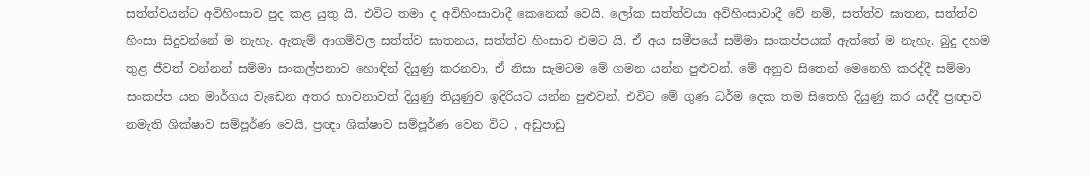සත්ත්වයන්ට අවිහිංසාව පුද කළ යුතු යි. එවිට තමා ද අවිහිංසාවාදී කෙනෙක් වෙයි. ලෝක සත්ත්වයා අවිහිංසාවාදී වේ නම්, සත්ත්ව ඝාතන, සත්ත්ව හිංසා සිදුවන්නේ ම නැහැ. ඇතැම් ආගම්වල සත්ත්ව ඝාතනය, සත්ත්ව හිංසාව එමට යි. ඒ අය සමීපයේ සම්මා සංකප්පයක් ඇත්තේ ම නැහැ. බුදු දහම තුළ ජීවත් වන්නන් සම්මා සංකල්පනාව හොඳින් දියුණු කරනවා. ඒ නිසා සැමටම මේ ගමන යන්න පුළුවන්. මේ අනුව සිතෙන් මෙනෙහි කරද්දී සම්මා සංකප්ප යන මාර්ගය වැඩෙන අතර භාවනාවත් දියුණු තියුණුව ඉදිරියට යන්න පුළුවන්. එවිට මේ ගුණ ධර්ම දෙක තම සිතෙහි දියුණු කර යද්දී ප්‍රඥාව නමැති ශික්ෂාව සම්පූර්ණ වෙයි. ප්‍රඥා ශික්ෂාව සම්පූර්ණ වෙන විට , අඩුපාඩු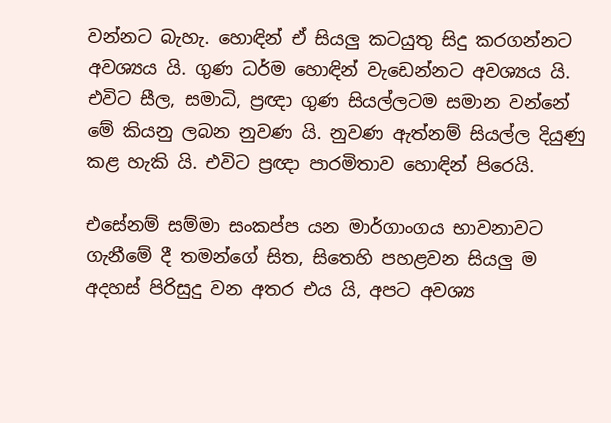වන්නට බැහැ. හොඳින් ඒ සියලු කටයුතු සිදු කරගන්නට අවශ්‍යය යි. ගුණ ධර්ම හොඳින් වැඩෙන්නට අවශ්‍යය යි. එවිට සීල, සමාධි, ප්‍රඥා ගුණ සියල්ලටම සමාන වන්නේ මේ කියනු ලබන නුවණ යි. නුවණ ඇත්නම් සියල්ල දියුණු කළ හැකි යි. එවිට ප්‍රඥා පාරමිතාව හොඳින් පිරෙයි.

එසේනම් සම්මා සංකප්ප යන මාර්ගාංගය භාවනාවට ගැනීමේ දී තමන්ගේ සිත, සිතෙහි පහළවන සියලු ම අදහස් පිරිසුදු වන අතර එය යි, අපට අවශ්‍ය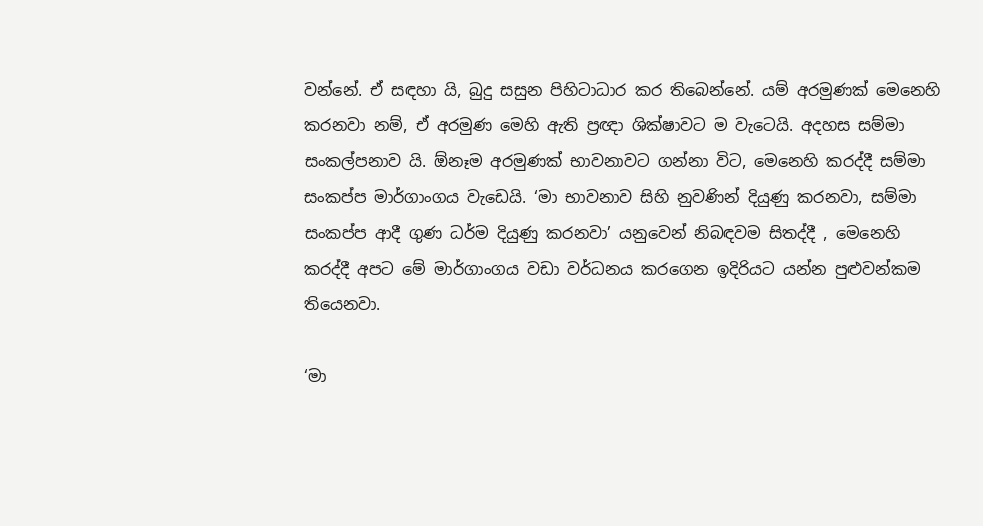වන්නේ. ඒ සඳහා යි, බුදු සසුන පිහිටාධාර කර තිබෙන්නේ. යම් අරමුණක් මෙනෙහි කරනවා නම්, ඒ අරමුණ මෙහි ඇති ප්‍රඥා ශික්ෂාවට ම වැටෙයි. අදහස සම්මා සංකල්පනාව යි. ඕනෑම අරමුණක් භාවනාවට ගන්නා විට, මෙනෙහි කරද්දී සම්මා සංකප්ප මාර්ගාංගය වැඩෙයි. ‘මා භාවනාව සිහි නුවණින් දියුණු කරනවා, සම්මා සංකප්ප ආදී ගුණ ධර්ම දියුණු කරනවා’ යනුවෙන් නිබඳවම සිතද්දී , මෙනෙහි කරද්දී අපට මේ මාර්ගාංගය වඩා වර්ධනය කරගෙන ඉදිරියට යන්න පුළුවන්කම තියෙනවා.

‘මා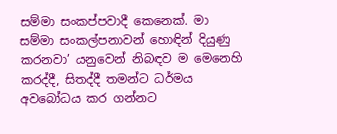සම්මා සංකප්පවාදී කෙනෙක්. මා සම්මා සංකල්පනාවන් හොඳින් දියුණු කරනවා’ යනුවෙන් නිබඳව ම මෙනෙහි කරද්දී, සිතද්දී තමන්ට ධර්මය අවබෝධය කර ගන්නට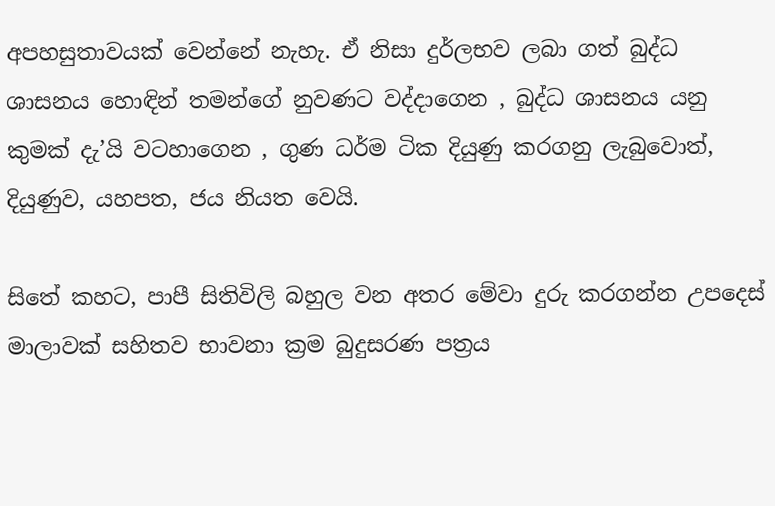අපහසුතාවයක් වෙන්නේ නැහැ. ඒ නිසා දුර්ලභව ලබා ගත් බුද්ධ ශාසනය හොඳින් තමන්ගේ නුවණට වද්දාගෙන , බුද්ධ ශාසනය යනු කුමක් දැ’යි වටහාගෙන , ගුණ ධර්ම ටික දියුණු කරගනු ලැබුවොත්, දියුණුව, යහපත, ජය නියත වෙයි.

සිතේ කහට, පාපී සිතිවිලි බහුල වන අතර මේවා දුරු කරගන්න උපදෙස් මාලාවක් සහිතව භාවනා ක්‍රම බුදුසරණ පත්‍රය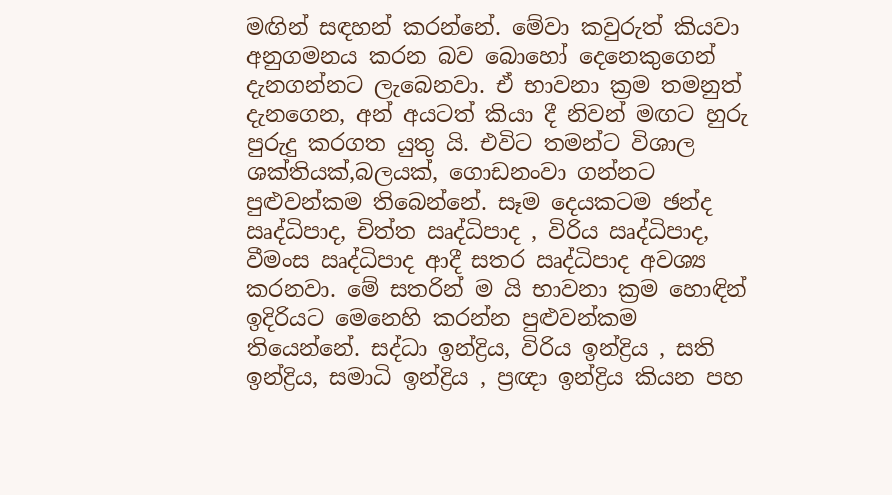මඟින් සඳහන් කරන්නේ. මේවා කවුරුත් කියවා අනුගමනය කරන බව බොහෝ දෙනෙකුගෙන් දැනගන්නට ලැබෙනවා. ඒ භාවනා ක්‍රම තමනුත් දැනගෙන, අන් අයටත් කියා දී නිවන් මඟට හුරු පුරුදු කරගත යුතු යි. එවිට තමන්ට විශාල ශක්තියක්,බලයක්, ගොඩනංවා ගන්නට පුළුවන්කම තිබෙන්නේ. සෑම දෙයකටම ඡන්ද ඍද්ධිපාද, චිත්ත ඍද්ධිපාද , විරිය ඍද්ධිපාද, වීමංස ඍද්ධිපාද ආදී සතර ඍද්ධිපාද අවශ්‍ය කරනවා. මේ සතරින් ම යි භාවනා ක්‍රම හොඳින් ඉදිරියට මෙනෙහි කරන්න පුළුවන්කම තියෙන්නේ. සද්ධා ඉන්ද්‍රිය, විරිය ඉන්ද්‍රිය , සති ඉන්ද්‍රිය, සමාධි ඉන්ද්‍රිය , ප්‍රඥා ඉන්ද්‍රිය කියන පහ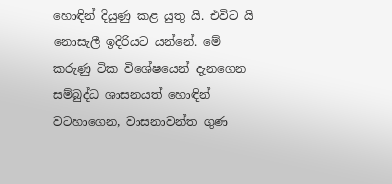හොඳින් දියුණු කළ යුතු යි. එවිට යි නොසැලී ඉදිරියට යන්නේ. මේ කරුණු ටික විශේෂයෙන් දැනගෙන සම්බුද්ධ ශාසනයත් හොඳින් වටහාගෙන, වාසනාවන්ත ගුණ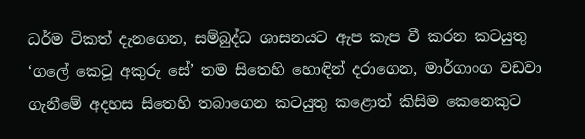ධර්ම ටිකත් දැනගෙන, සම්බුද්ධ ශාසනයට ඇප කැප වී කරන කටයුතු ‘ගලේ කෙටූ අකුරු සේ’ තම සිතෙහි හොඳින් දරාගෙන, මාර්ගාංග වඩවා ගැනීමේ අදහස සිතෙහි තබාගෙන කටයුතු කළොත් කිසිම කෙනෙකුට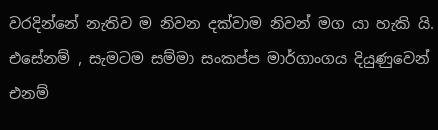වරදින්නේ නැතිව ම නිවන දක්වාම නිවන් මග යා හැකි යි. එසේනම් , සැමටම සම්මා සංකප්ප මාර්ගාංගය දියුණුවෙන් එනම්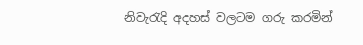නිවැරැදි අදහස් වලටම ගරු කරමින්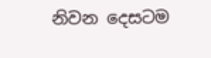නිවන දෙසටම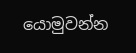යොමුවන්න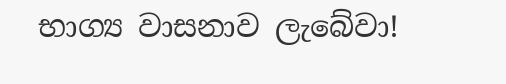භාග්‍ය වාසනාව ලැබේවා!